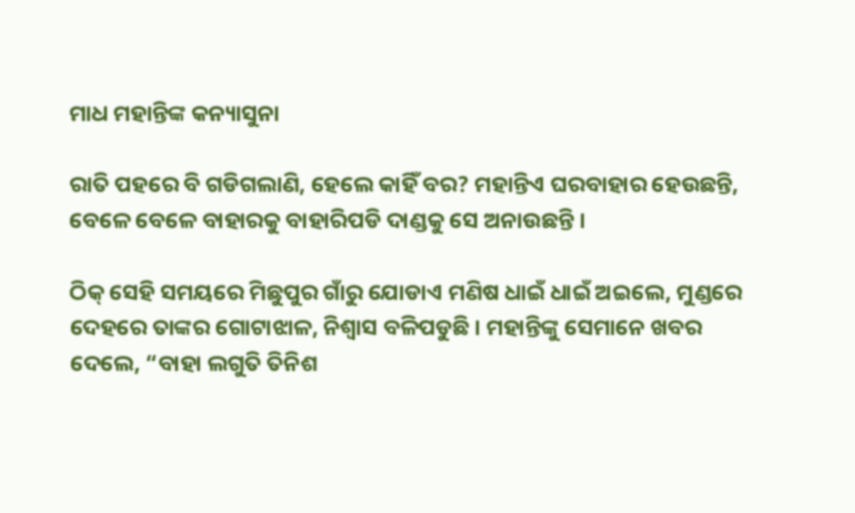ମାଧ ମହାନ୍ତିଙ୍କ କନ୍ୟାସୁନା

ରାତି ପହରେ ବି ଗଡିଗଲାଣି, ହେଲେ କାହିଁ ବର? ମହାନ୍ତିଏ ଘରବାହାର ହେଉଛନ୍ତି, ବେଳେ ବେଳେ ବାହାରକୁ ବାହାରିପଡି ଦାଣ୍ଡକୁ ସେ ଅନାଉଛନ୍ତି ।

ଠିକ୍ ସେହି ସମୟରେ ମିଛୁପୁର ଗାଁରୁ ଯୋଡାଏ ମଣିଷ ଧାଇଁ ଧାଇଁ ଅଇଲେ, ମୁଣ୍ଡରେ ଦେହରେ ତାଙ୍କର ଗୋଟାଝାଳ, ନିଶ୍ୱାସ ବଳିପଡୁଛି । ମହାନ୍ତିଙ୍କୁ ସେମାନେ ଖବର ଦେଲେ, “ବାହା ଲଗୁତି ତିନିଶ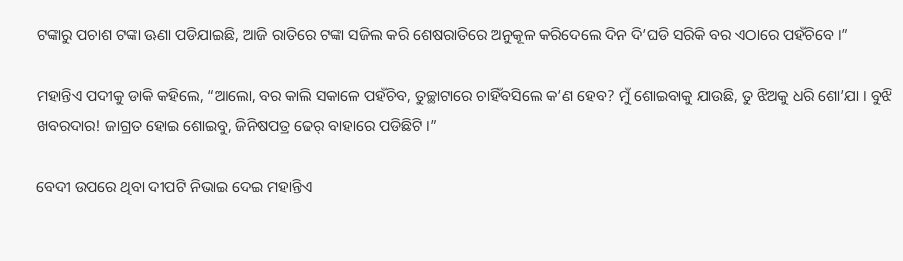ଟଙ୍କାରୁ ପଚାଶ ଟଙ୍କା ଊଣା ପଡିଯାଇଛି, ଆଜି ରାତିରେ ଟଙ୍କା ସଜିଲ କରି ଶେଷରାତିରେ ଅନୁକୂଳ କରିଦେଲେ ଦିନ ଦି’ଘଡି ସରିକି ବର ଏଠାରେ ପହଁଚିବେ ।”

ମହାନ୍ତିଏ ପଦୀକୁ ଡାକି କହିଲେ, “ଆଲୋ, ବର କାଲି ସକାଳେ ପହଁଚିବ, ତୁଚ୍ଛାଟାରେ ଚାହିଁବସିଲେ କ’ଣ ହେବ? ମୁଁ ଶୋଇବାକୁ ଯାଉଛି, ତୁ ଝିଅକୁ ଧରି ଶୋ’ଯା । ବୁଝି ଖବରଦାର! ଜାଗ୍ରତ ହୋଇ ଶୋଇବୁ, ଜିନିଷପତ୍ର ଢେର୍ ବାହାରେ ପଡିଛିଟି ।”

ବେଦୀ ଉପରେ ଥିବା ଦୀପଟି ନିଭାଇ ଦେଇ ମହାନ୍ତିଏ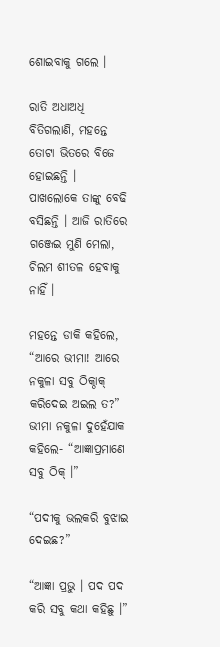ଶୋଇବାକୁ ଗଲେ ।

ରାତି ଅଧାଅଧି ବିତିଗଲାଣି, ମହନ୍ତେ ତୋଟା ଭିତରେ ବିଜେ ହୋଇଛନ୍ତି । ପାଖଲୋକେ ତାଙ୍କୁ ବେଢି ବସିଛନ୍ତି । ଆଜି ରାତିରେ ଗଞ୍ଜେଇ ମୁଣି ମେଲା, ଚିଲମ ଶୀତଳ ହେବାକୁ ନାହିଁ ।

ମହନ୍ତେ ଡାକି କହିଲେ, “ଆରେ ଭୀମା! ଆରେ ନକୁଳା ସବୁ ଠିକ୍ଠାକ୍ କରିଦେଇ ଅଇଲ ତ?” ଭୀମା ନକୁଳା ଦୁହେଁଯାକ କହିଲେ- “ଆଜ୍ଞାପ୍ରମାଣେ ସବୁ ଠିକ୍ ।”

“ପଦୀକୁ ଭଲକରି ବୁଝାଇ ଦେଇଛ?”

“ଆଜ୍ଞା ପ୍ରଭୁ । ପଦ ପଦ କରି ସବୁ କଥା କହିଛୁ ।”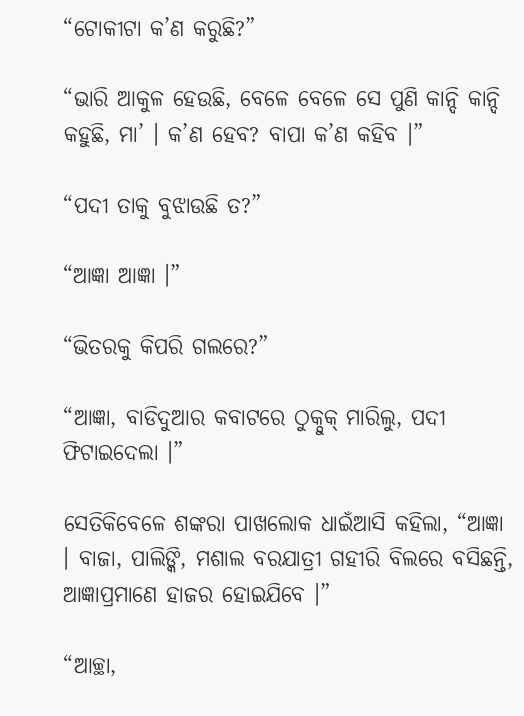“ଟୋକୀଟା କ’ଣ କରୁଛି?”

“ଭାରି ଆକୁଳ ହେଉଛି, ବେଳେ ବେଳେ ସେ ପୁଣି କାନ୍ଦି କାନ୍ଦି କହୁଛି, ମା’ । କ’ଣ ହେବ? ବାପା କ’ଣ କହିବ ।”

“ପଦୀ ତାକୁ ବୁଝାଉଛି ତ?”

“ଆଜ୍ଞା ଆଜ୍ଞା ।”

“ଭିତରକୁ କିପରି ଗଲରେ?”

“ଆଜ୍ଞା, ବାଡିଦୁଆର କବାଟରେ ଠୁକ୍ଠୁକ୍ ମାରିଲୁ, ପଦୀ ଫିଟାଇଦେଲା ।”

ସେତିକିବେଳେ ଶଙ୍କରା ପାଖଲୋକ ଧାଇଁଆସି କହିଲା, “ଆଜ୍ଞା । ବାଜା, ପାଲିଙ୍କି, ମଶାଲ ବରଯାତ୍ରୀ ଗହୀରି ବିଲରେ ବସିଛନ୍ତି, ଆଜ୍ଞାପ୍ରମାଣେ ହାଜର ହୋଇଯିବେ ।”

“ଆଚ୍ଛା,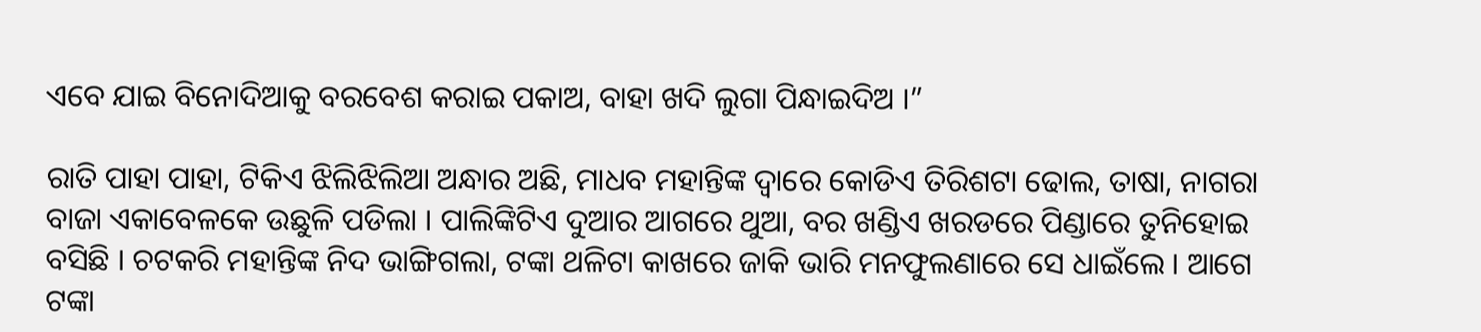ଏବେ ଯାଇ ବିନୋଦିଆକୁ ବରବେଶ କରାଇ ପକାଅ, ବାହା ଖଦି ଲୁଗା ପିନ୍ଧାଇଦିଅ ।”

ରାତି ପାହା ପାହା, ଟିକିଏ ଝିଲିଝିଲିଆ ଅନ୍ଧାର ଅଛି, ମାଧବ ମହାନ୍ତିଙ୍କ ଦ୍ୱାରେ କୋଡିଏ ତିରିଶଟା ଢୋଲ, ତାଷା, ନାଗରା ବାଜା ଏକାବେଳକେ ଉଛୁଳି ପଡିଲା । ପାଲିଙ୍କିଟିଏ ଦୁଆର ଆଗରେ ଥୁଆ, ବର ଖଣ୍ଡିଏ ଖରଡରେ ପିଣ୍ଡାରେ ତୁନିହୋଇ ବସିଛି । ଚଟକରି ମହାନ୍ତିଙ୍କ ନିଦ ଭାଙ୍ଗିଗଲା, ଟଙ୍କା ଥଳିଟା କାଖରେ ଜାକି ଭାରି ମନଫୁଲଣାରେ ସେ ଧାଇଁଲେ । ଆଗେ ଟଙ୍କା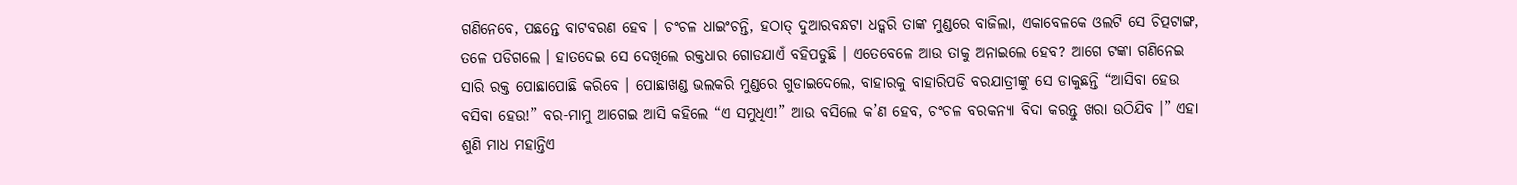ଗଣିନେବେ, ପଛନ୍ତେ ବାଟବରଣ ହେବ । ଚଂଚଳ ଧାଇଂଚନ୍ତି, ହଠାତ୍ ଦୁଆରବନ୍ଧଟା ଧଡ୍କରି ତାଙ୍କ ମୁଣ୍ଡରେ ବାଜିଲା, ଏକାବେଳକେ ଓଲଟି ସେ ଚିତ୍ପଟାଙ୍ଗ, ତଳେ ପଡିଗଲେ । ହାତଦେଇ ସେ ଦେଖିଲେ ରକ୍ତଧାର ଗୋଡଯାଏଁ ବହିପଡୁଛି । ଏତେବେଳେ ଆଉ ତାକୁ ଅନାଇଲେ ହେବ? ଆଗେ ଟଙ୍କା ଗଣିନେଇ ସାରି ରକ୍ତ ପୋଛାପୋଛି କରିବେ । ପୋଛାଖଣ୍ଡ ଭଲକରି ମୁଣ୍ଡରେ ଗୁଡାଇଦେଲେ, ବାହାରକୁ ବାହାରିପଡି ବରଯାତ୍ରୀଙ୍କୁ ସେ ଡାକୁଛନ୍ତି “ଆସିବା ହେଉ ବସିବା ହେଉ!” ବର-ମାମୁ ଆଗେଇ ଆସି କହିଲେ “ଏ ସମୁଧିଏ!” ଆଉ ବସିଲେ କ’ଣ ହେବ, ଚଂଚଳ ବରକନ୍ୟା ବିଦା କରନ୍ତୁ ଖରା ଉଠିଯିବ ।” ଏହା ଶୁଣି ମାଧ ମହାନ୍ତିଏ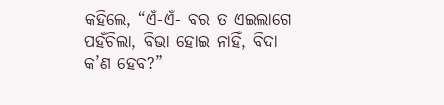କହିଲେ, “ଏଁ-ଏଁ- ବର ତ ଏଇଲାଗେ ପହଁଚିଲା, ବିଭା ହୋଇ ନାହିଁ, ବିଦା କ’ଣ ହେବ?”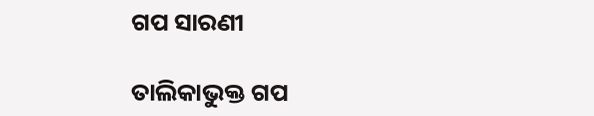ଗପ ସାରଣୀ

ତାଲିକାଭୁକ୍ତ ଗପ